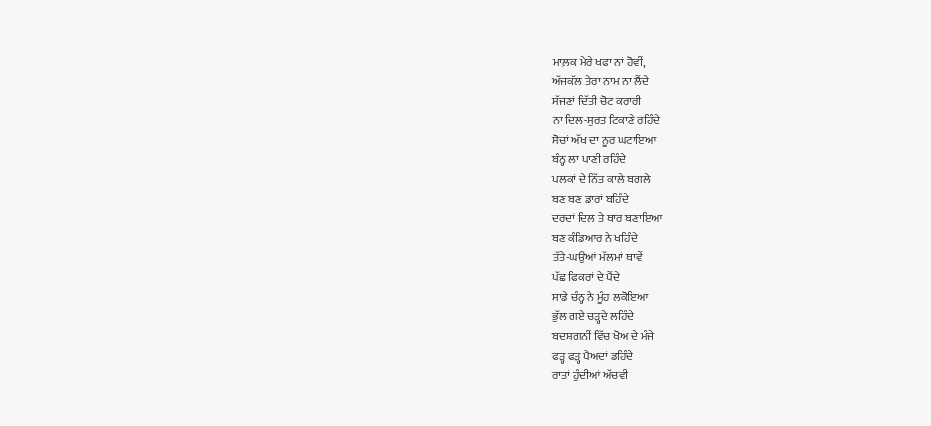ਮਾਲ਼ਕ ਮੇਰੇ ਖਫਾ ਨਾਂ ਹੋਵੀਂ,
ਅੱਜਕੱਲ ਤੇਰਾ ਨਾਮ ਨਾ ਲੈਂਦੇ
ਸੱਜਣਾਂ ਦਿੱਤੀ ਚੋਟ ਕਰਾਰੀ
ਨਾ ਦਿਲ-ਸੁਰਤ ਟਿਕਾਣੇ ਰਹਿੰਦੇ
ਸੋਚਾਂ ਅੱਖ ਦਾ ਨੂਰ ਘਟਾਇਆ
ਬੰਨ੍ਹ ਲਾ ਪਾਣੀ ਰਹਿੰਦੇ
ਪਲਕਾਂ ਦੇ ਨਿੱਤ ਕਾਲੇ ਬਗਲੇ
ਬਣ ਬਣ ਡਾਰਾਂ ਬਹਿੰਦੇ
ਦਰਦਾਂ ਦਿਲ ਤੇ ਥਾਰ ਬਣਾਇਆ
ਬਣ ਕੰਡਿਆਰ ਨੇ ਖਹਿੰਦੇ
ਤੱਤੇ-ਘਉਆਂ ਮੱਲਮਾਂ ਥਾਵੇਂ
ਪੱਛ ਫਿਕਰਾਂ ਦੇ ਪੈਂਦੇ
ਸਾਡੇ ਚੰਨ੍ਹ ਨੇ ਮੂੰਹ ਲਕੋਇਆ
ਭੁੱਲ ਗਏ ਚੜ੍ਹਦੇ ਲਹਿੰਦੇ
ਬਦਸ਼ਗਨੀਂ ਵਿੱਚ ਖੋਅ ਦੇ ਮੰਜੇ
ਫੜ੍ਹ ਫੜ੍ਹ ਪੈਅਦਾਂ ਡਹਿੰਦੇ
ਰਾਤਾਂ ਹੁੰਦੀਆਂ ਅੱਚਵੀ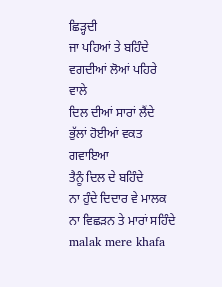ਛਿੜ੍ਹਦੀ
ਜਾ ਪਹਿਆਂ ਤੇ ਬਹਿੰਦੇ
ਵਗਦੀਆਂ ਲੋਆਂ ਪਹਿਰੇ ਵਾਲੇ
ਦਿਲ ਦੀਆਂ ਸਾਰਾਂ ਲੈਂਦੇ
ਭੁੱਲਾਂ ਹੋਈਆਂ ਵਕਤ ਗਵਾਇਆ
ਤੈਨੂੰ ਦਿਲ ਦੇ ਬਹਿੰਦੇ
ਨਾ ਹੁੰਦੇ ਦਿਦਾਰ ਵੇ ਮਾਲਕ
ਨਾ ਵਿਛੜਨ ਤੇ ਮਾਰਾਂ ਸਹਿੰਦੇ
malak mere khafa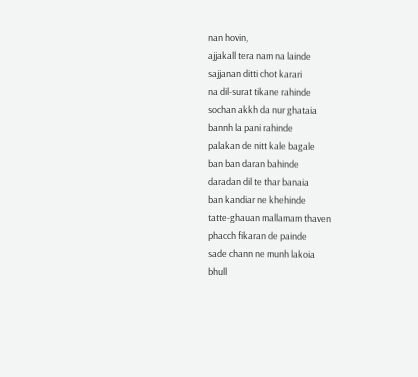nan hovin,
ajjakall tera nam na lainde
sajjanan ditti chot karari
na dil-surat tikane rahinde
sochan akkh da nur ghataia
bannh la pani rahinde
palakan de nitt kale bagale
ban ban daran bahinde
daradan dil te thar banaia
ban kandiar ne khehinde
tatte-ghauan mallamam thaven
phacch fikaran de painde
sade chann ne munh lakoia
bhull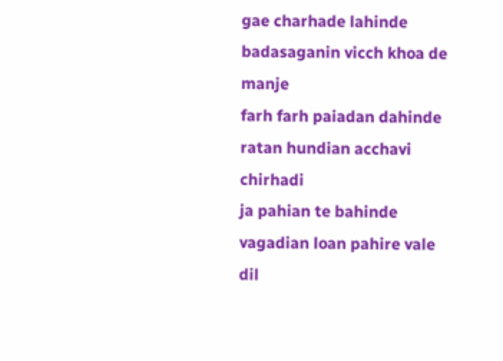gae charhade lahinde
badasaganin vicch khoa de manje
farh farh paiadan dahinde
ratan hundian acchavi chirhadi
ja pahian te bahinde
vagadian loan pahire vale
dil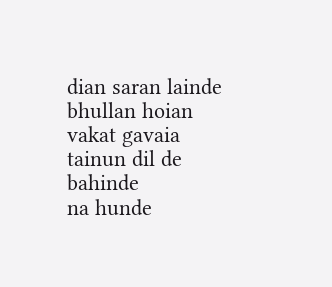dian saran lainde
bhullan hoian vakat gavaia
tainun dil de bahinde
na hunde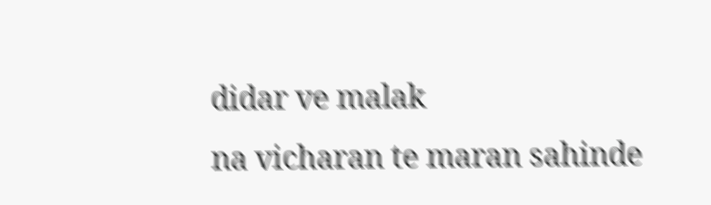didar ve malak
na vicharan te maran sahinde